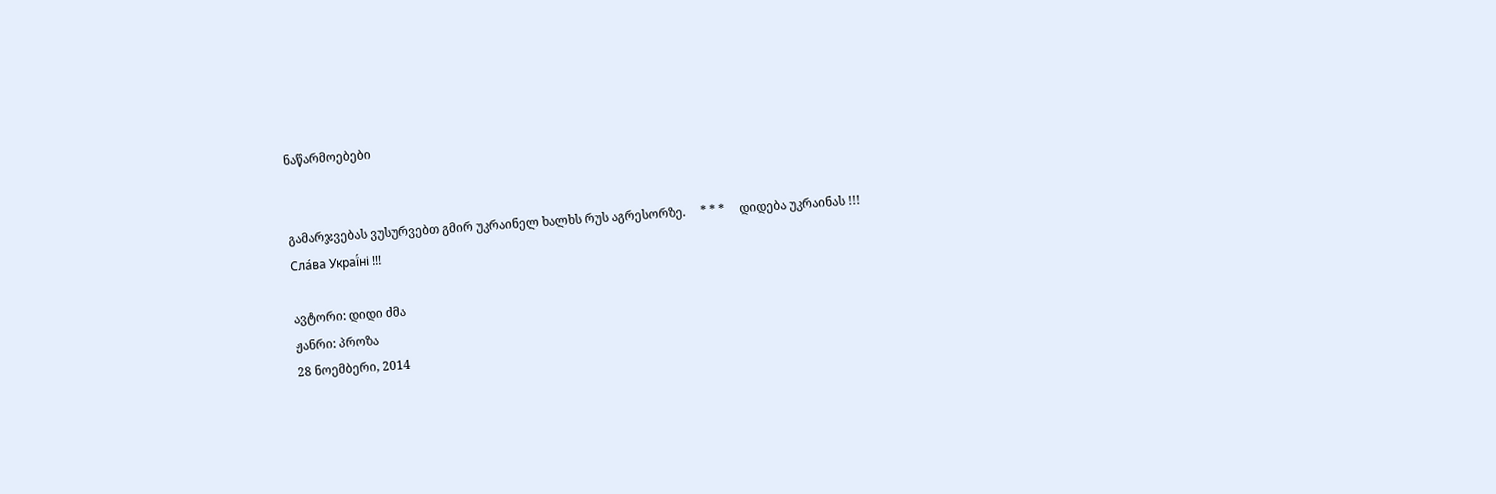ნაწარმოებები


გამარჯვებას ვუსურვებთ გმირ უკრაინელ ხალხს რუს აგრესორზე.     * * *     დიდება უკრაინას !!! Сла́ва Украї́ні !!!

ავტორი: დიდი ძმა
ჟანრი: პროზა
28 ნოემბერი, 2014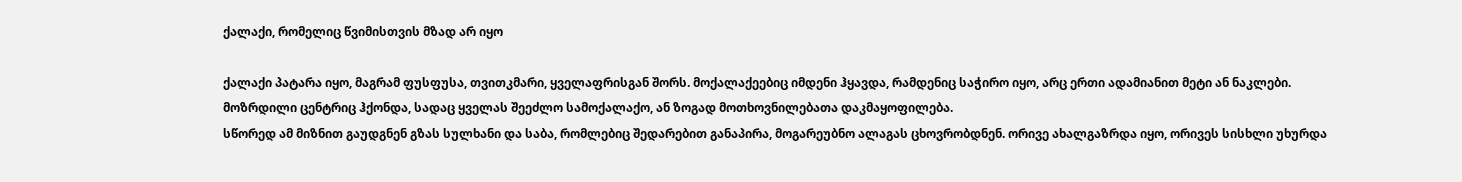ქალაქი, რომელიც წვიმისთვის მზად არ იყო

ქალაქი პატარა იყო, მაგრამ ფუსფუსა, თვითკმარი, ყველაფრისგან შორს. მოქალაქეებიც იმდენი ჰყავდა, რამდენიც საჭირო იყო, არც ერთი ადამიანით მეტი ან ნაკლები. მოზრდილი ცენტრიც ჰქონდა, სადაც ყველას შეეძლო სამოქალაქო, ან ზოგად მოთხოვნილებათა დაკმაყოფილება.
სწორედ ამ მიზნით გაუდგნენ გზას სულხანი და საბა, რომლებიც შედარებით განაპირა, მოგარეუბნო ალაგას ცხოვრობდნენ. ორივე ახალგაზრდა იყო, ორივეს სისხლი უხურდა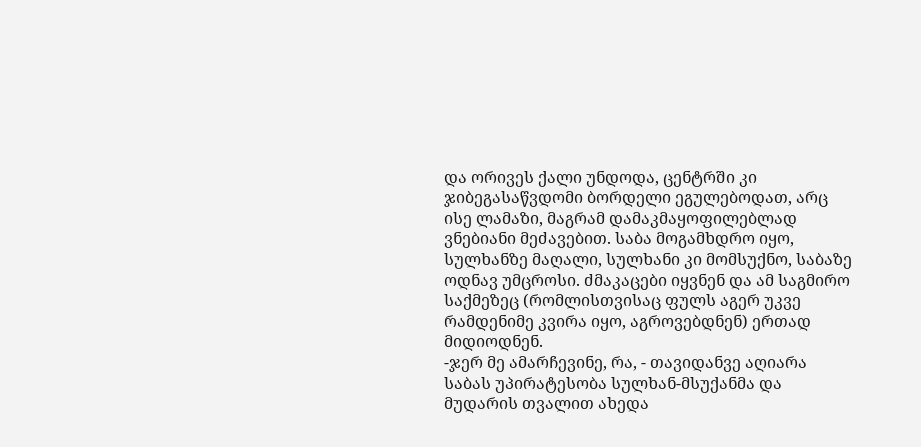და ორივეს ქალი უნდოდა, ცენტრში კი ჯიბეგასაწვდომი ბორდელი ეგულებოდათ, არც ისე ლამაზი, მაგრამ დამაკმაყოფილებლად ვნებიანი მეძავებით. საბა მოგამხდრო იყო, სულხანზე მაღალი, სულხანი კი მომსუქნო, საბაზე ოდნავ უმცროსი. ძმაკაცები იყვნენ და ამ საგმირო საქმეზეც (რომლისთვისაც ფულს აგერ უკვე რამდენიმე კვირა იყო, აგროვებდნენ) ერთად მიდიოდნენ.
-ჯერ მე ამარჩევინე, რა, - თავიდანვე აღიარა საბას უპირატესობა სულხან-მსუქანმა და მუდარის თვალით ახედა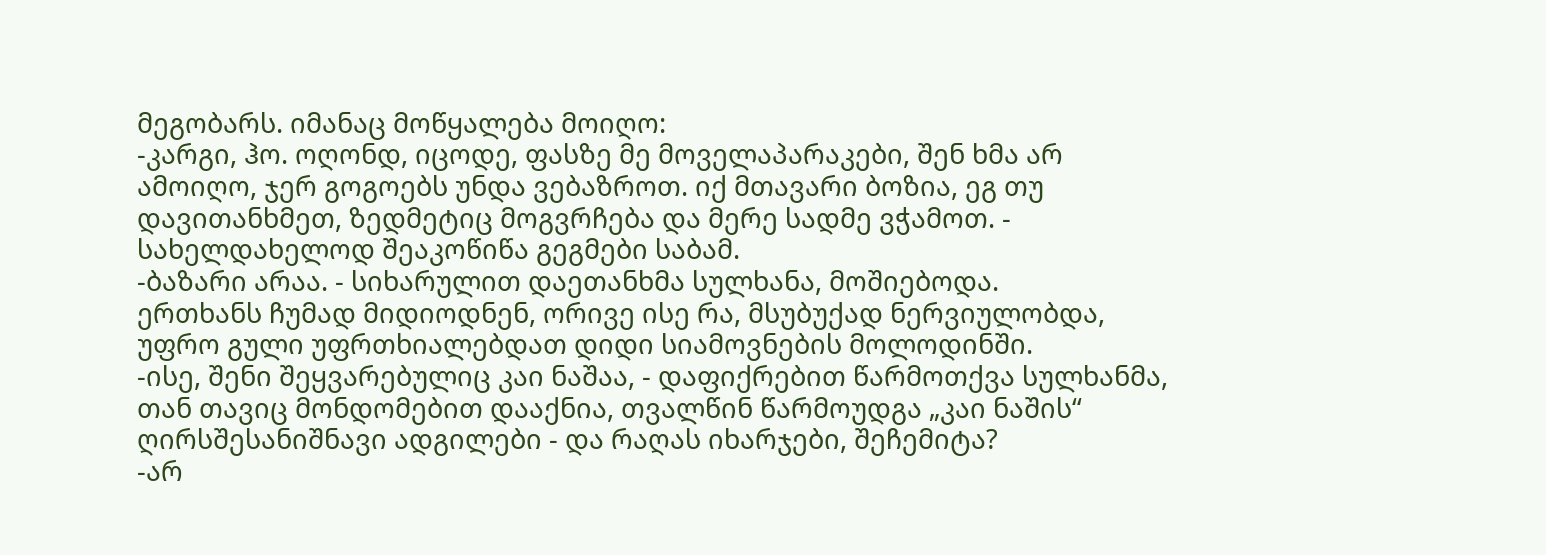მეგობარს. იმანაც მოწყალება მოიღო:
-კარგი, ჰო. ოღონდ, იცოდე, ფასზე მე მოველაპარაკები, შენ ხმა არ ამოიღო, ჯერ გოგოებს უნდა ვებაზროთ. იქ მთავარი ბოზია, ეგ თუ დავითანხმეთ, ზედმეტიც მოგვრჩება და მერე სადმე ვჭამოთ. - სახელდახელოდ შეაკოწიწა გეგმები საბამ.
-ბაზარი არაა. - სიხარულით დაეთანხმა სულხანა, მოშიებოდა.
ერთხანს ჩუმად მიდიოდნენ, ორივე ისე რა, მსუბუქად ნერვიულობდა, უფრო გული უფრთხიალებდათ დიდი სიამოვნების მოლოდინში.
-ისე, შენი შეყვარებულიც კაი ნაშაა, - დაფიქრებით წარმოთქვა სულხანმა, თან თავიც მონდომებით დააქნია, თვალწინ წარმოუდგა „კაი ნაშის“ ღირსშესანიშნავი ადგილები - და რაღას იხარჯები, შეჩემიტა?
-არ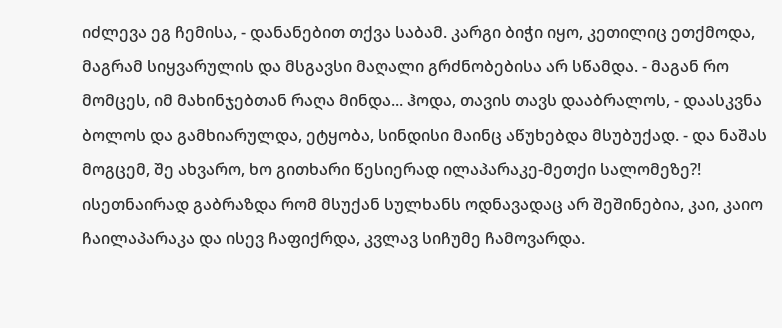იძლევა ეგ ჩემისა, - დანანებით თქვა საბამ. კარგი ბიჭი იყო, კეთილიც ეთქმოდა, მაგრამ სიყვარულის და მსგავსი მაღალი გრძნობებისა არ სწამდა. - მაგან რო მომცეს, იმ მახინჯებთან რაღა მინდა... ჰოდა, თავის თავს დააბრალოს, - დაასკვნა ბოლოს და გამხიარულდა, ეტყობა, სინდისი მაინც აწუხებდა მსუბუქად. - და ნაშას მოგცემ, შე ახვარო, ხო გითხარი წესიერად ილაპარაკე-მეთქი სალომეზე?!
ისეთნაირად გაბრაზდა რომ მსუქან სულხანს ოდნავადაც არ შეშინებია, კაი, კაიო ჩაილაპარაკა და ისევ ჩაფიქრდა, კვლავ სიჩუმე ჩამოვარდა.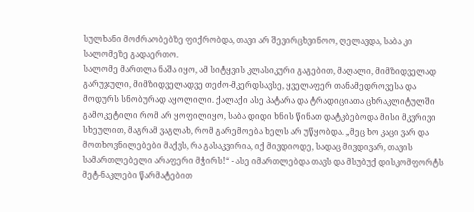სულხანი მოძრაობებზე ფიქრობდა, თავი არ შევირცხვინოო, ღელავდა, საბა კი სალომეზე გადაერთო.
სალომე მართლა ნაშა იყო, ამ სიტყვის კლასიკური გაგებით, მაღალი, მიმზიდველად გარუჯული, მიმზიდველადვე თეძო-მკერდსავსე, ყველაფერ თანამედროვესა და მოდურს სნობურად აყოლილი. ქალაქი ასე პატარა და ტრადიციათა ცხრაკლიტულში გამოკეტილი რომ არ ყოფილიყო, საბა დიდი ხნის წინათ დატკბებოდა მისი მკვრივი სხეულით, მაგრამ ვაგლახ, რომ გარემოება ხელს არ უწყობდა. „მეც ხო კაცი ვარ და მოთხოვნილებები მაქვს, რა გასაკვირია, იქ მივდიოდე, სადაც მივდივარ, თავის სამართლებელი არაფერი მჭირს!“ - ასე იმართლებდა თავს და მსუბუქ დისკომფორტს მეტ-ნაკლები წარმატებით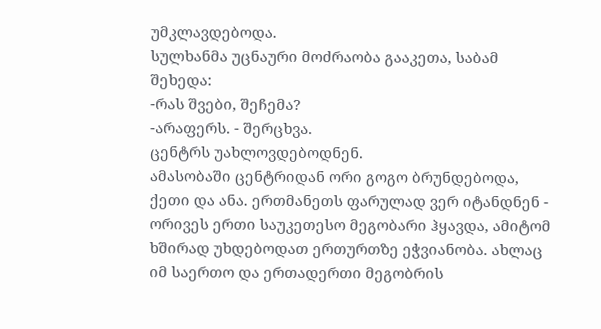უმკლავდებოდა.
სულხანმა უცნაური მოძრაობა გააკეთა, საბამ შეხედა:
-რას შვები, შეჩემა?
-არაფერს. - შერცხვა.
ცენტრს უახლოვდებოდნენ.
ამასობაში ცენტრიდან ორი გოგო ბრუნდებოდა, ქეთი და ანა. ერთმანეთს ფარულად ვერ იტანდნენ -  ორივეს ერთი საუკეთესო მეგობარი ჰყავდა, ამიტომ ხშირად უხდებოდათ ერთურთზე ეჭვიანობა. ახლაც იმ საერთო და ერთადერთი მეგობრის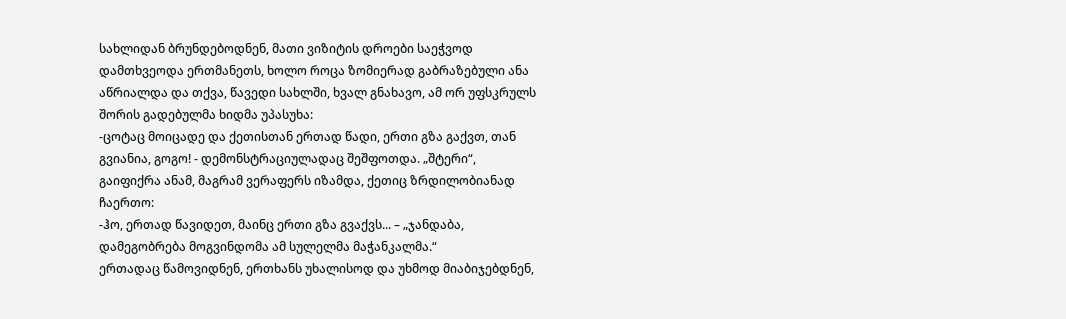სახლიდან ბრუნდებოდნენ, მათი ვიზიტის დროები საეჭვოდ დამთხვეოდა ერთმანეთს, ხოლო როცა ზომიერად გაბრაზებული ანა აწრიალდა და თქვა, წავედი სახლში, ხვალ გნახავო, ამ ორ უფსკრულს შორის გადებულმა ხიდმა უპასუხა:
-ცოტაც მოიცადე და ქეთისთან ერთად წადი, ერთი გზა გაქვთ, თან გვიანია, გოგო! - დემონსტრაციულადაც შეშფოთდა. „შტერი“, გაიფიქრა ანამ, მაგრამ ვერაფერს იზამდა, ქეთიც ზრდილობიანად ჩაერთო:
-ჰო, ერთად წავიდეთ, მაინც ერთი გზა გვაქვს... – „ჯანდაბა, დამეგობრება მოგვინდომა ამ სულელმა მაჭანკალმა.“
ერთადაც წამოვიდნენ, ერთხანს უხალისოდ და უხმოდ მიაბიჯებდნენ,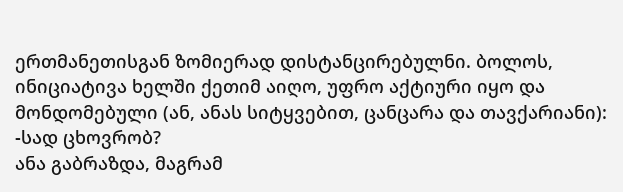ერთმანეთისგან ზომიერად დისტანცირებულნი. ბოლოს, ინიციატივა ხელში ქეთიმ აიღო, უფრო აქტიური იყო და მონდომებული (ან, ანას სიტყვებით, ცანცარა და თავქარიანი):
-სად ცხოვრობ?
ანა გაბრაზდა, მაგრამ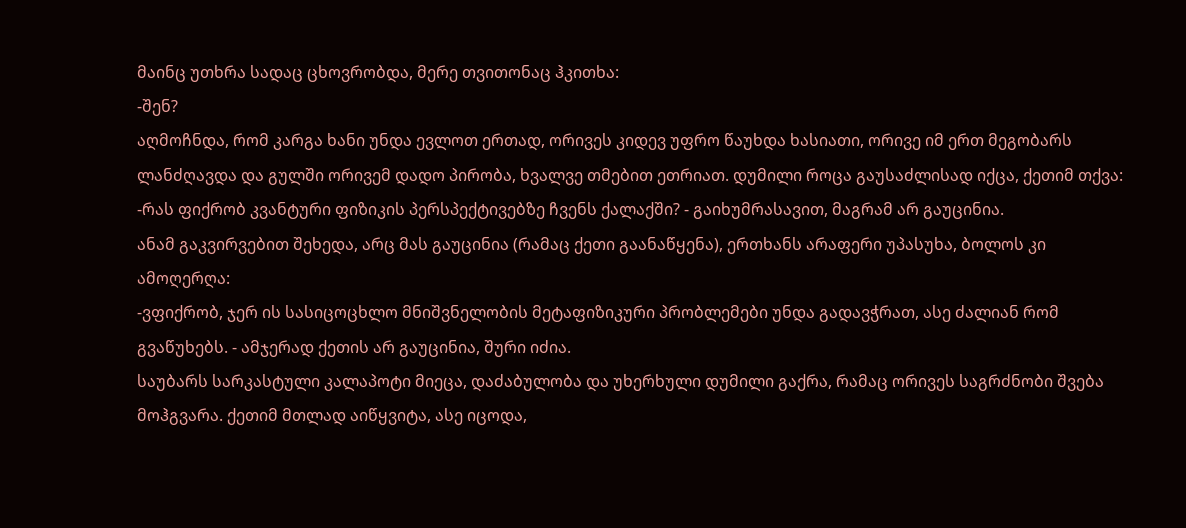მაინც უთხრა სადაც ცხოვრობდა, მერე თვითონაც ჰკითხა:
-შენ?
აღმოჩნდა, რომ კარგა ხანი უნდა ევლოთ ერთად, ორივეს კიდევ უფრო წაუხდა ხასიათი, ორივე იმ ერთ მეგობარს ლანძღავდა და გულში ორივემ დადო პირობა, ხვალვე თმებით ეთრიათ. დუმილი როცა გაუსაძლისად იქცა, ქეთიმ თქვა:
-რას ფიქრობ კვანტური ფიზიკის პერსპექტივებზე ჩვენს ქალაქში? - გაიხუმრასავით, მაგრამ არ გაუცინია.
ანამ გაკვირვებით შეხედა, არც მას გაუცინია (რამაც ქეთი გაანაწყენა), ერთხანს არაფერი უპასუხა, ბოლოს კი ამოღერღა:
-ვფიქრობ, ჯერ ის სასიცოცხლო მნიშვნელობის მეტაფიზიკური პრობლემები უნდა გადავჭრათ, ასე ძალიან რომ გვაწუხებს. - ამჯერად ქეთის არ გაუცინია, შური იძია.
საუბარს სარკასტული კალაპოტი მიეცა, დაძაბულობა და უხერხული დუმილი გაქრა, რამაც ორივეს საგრძნობი შვება მოჰგვარა. ქეთიმ მთლად აიწყვიტა, ასე იცოდა,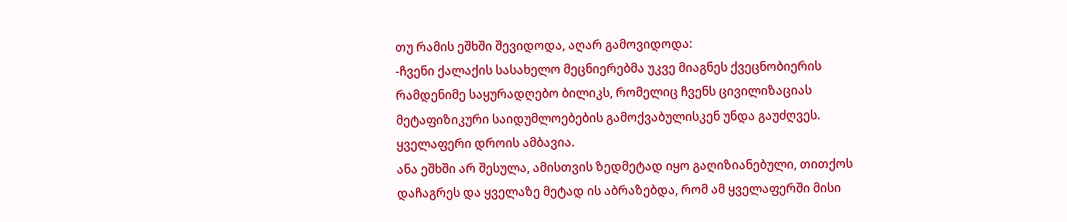თუ რამის ეშხში შევიდოდა, აღარ გამოვიდოდა:
-ჩვენი ქალაქის სასახელო მეცნიერებმა უკვე მიაგნეს ქვეცნობიერის რამდენიმე საყურადღებო ბილიკს, რომელიც ჩვენს ცივილიზაციას მეტაფიზიკური საიდუმლოებების გამოქვაბულისკენ უნდა გაუძღვეს. ყველაფერი დროის ამბავია.
ანა ეშხში არ შესულა, ამისთვის ზედმეტად იყო გაღიზიანებული, თითქოს დაჩაგრეს და ყველაზე მეტად ის აბრაზებდა, რომ ამ ყველაფერში მისი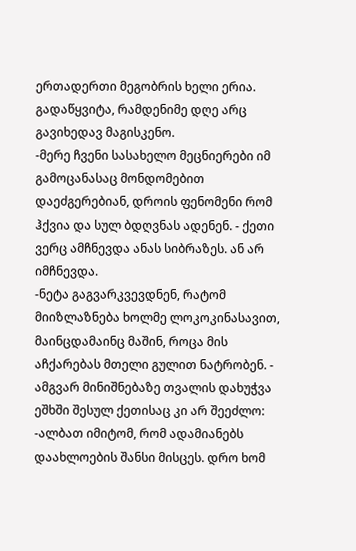ერთადერთი მეგობრის ხელი ერია. გადაწყვიტა, რამდენიმე დღე არც გავიხედავ მაგისკენო.
-მერე ჩვენი სასახელო მეცნიერები იმ გამოცანასაც მონდომებით დაეძგერებიან, დროის ფენომენი რომ ჰქვია და სულ ბდღვნას ადენენ. - ქეთი ვერც ამჩნევდა ანას სიბრაზეს. ან არ იმჩნევდა.
-ნეტა გაგვარკვევდნენ, რატომ მიიზლაზნება ხოლმე ლოკოკინასავით, მაინცდამაინც მაშინ, როცა მის აჩქარებას მთელი გულით ნატრობენ. - ამგვარ მინიშნებაზე თვალის დახუჭვა ეშხში შესულ ქეთისაც კი არ შეეძლო:
-ალბათ იმიტომ, რომ ადამიანებს დაახლოების შანსი მისცეს. დრო ხომ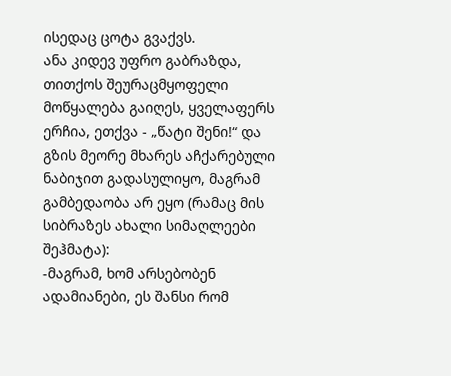ისედაც ცოტა გვაქვს.
ანა კიდევ უფრო გაბრაზდა, თითქოს შეურაცმყოფელი მოწყალება გაიღეს, ყველაფერს ერჩია, ეთქვა - „წატი შენი!“ და გზის მეორე მხარეს აჩქარებული ნაბიჯით გადასულიყო, მაგრამ გამბედაობა არ ეყო (რამაც მის სიბრაზეს ახალი სიმაღლეები შეჰმატა):
-მაგრამ, ხომ არსებობენ ადამიანები, ეს შანსი რომ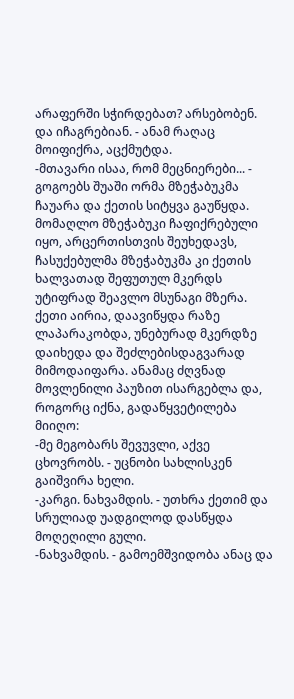არაფერში სჭირდებათ? არსებობენ. და იჩაგრებიან. - ანამ რაღაც მოიფიქრა, აცქმუტდა.
-მთავარი ისაა, რომ მეცნიერები... - გოგოებს შუაში ორმა მზეჭაბუკმა ჩაუარა და ქეთის სიტყვა გაუწყდა. მომაღლო მზეჭაბუკი ჩაფიქრებული იყო, არცერთისთვის შეუხედავს, ჩასუქებულმა მზეჭაბუკმა კი ქეთის ხალვათად შეფუთულ მკერდს უტიფრად შეავლო მსუნაგი მზერა. ქეთი აირია, დაავიწყდა რაზე ლაპარაკობდა, უნებურად მკერდზე დაიხედა და შეძლებისდაგვარად მიმოდაიფარა. ანამაც ძღვნად მოვლენილი პაუზით ისარგებლა და, როგორც იქნა, გადაწყვეტილება მიიღო:
-მე მეგობარს შევუვლი, აქვე ცხოვრობს. - უცნობი სახლისკენ გაიშვირა ხელი.
-კარგი. ნახვამდის. - უთხრა ქეთიმ და სრულიად უადგილოდ დასწყდა მოღეღილი გული.
-ნახვამდის. - გამოემშვიდობა ანაც და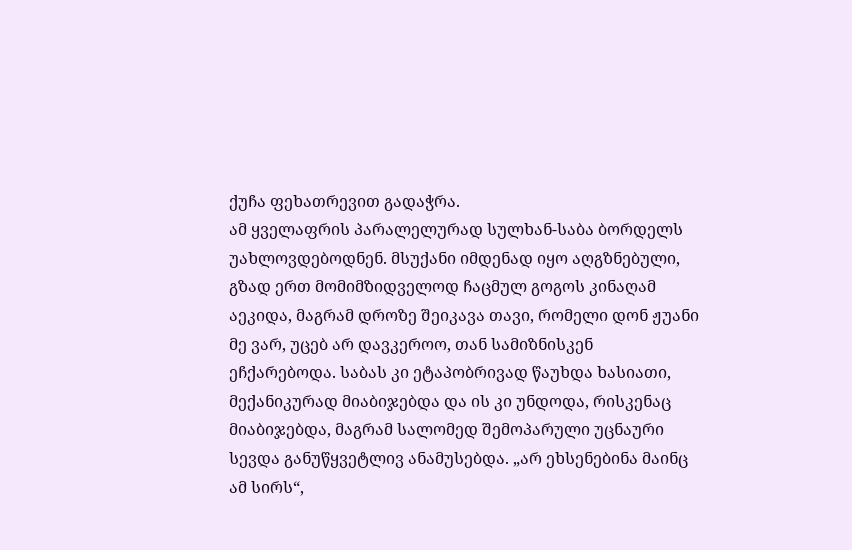ქუჩა ფეხათრევით გადაჭრა.
ამ ყველაფრის პარალელურად სულხან-საბა ბორდელს უახლოვდებოდნენ. მსუქანი იმდენად იყო აღგზნებული, გზად ერთ მომიმზიდველოდ ჩაცმულ გოგოს კინაღამ აეკიდა, მაგრამ დროზე შეიკავა თავი, რომელი დონ ჟუანი მე ვარ, უცებ არ დავკეროო, თან სამიზნისკენ ეჩქარებოდა. საბას კი ეტაპობრივად წაუხდა ხასიათი, მექანიკურად მიაბიჯებდა და ის კი უნდოდა, რისკენაც მიაბიჯებდა, მაგრამ სალომედ შემოპარული უცნაური სევდა განუწყვეტლივ ანამუსებდა. „არ ეხსენებინა მაინც ამ სირს“,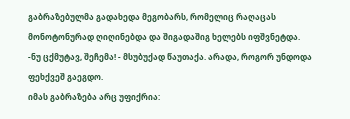გაბრაზებულმა გადახედა მეგობარს, რომელიც რაღაცას მონოტონურად ღიღინებდა და შიგადაშიგ ხელებს იფშვნეტდა.
-ნუ ცქმუტავ, შეჩემა! - მსუბუქად წაუთაქა. არადა, როგორ უნდოდა ფეხქვეშ გაეგდო.
იმას გაბრაზება არც უფიქრია: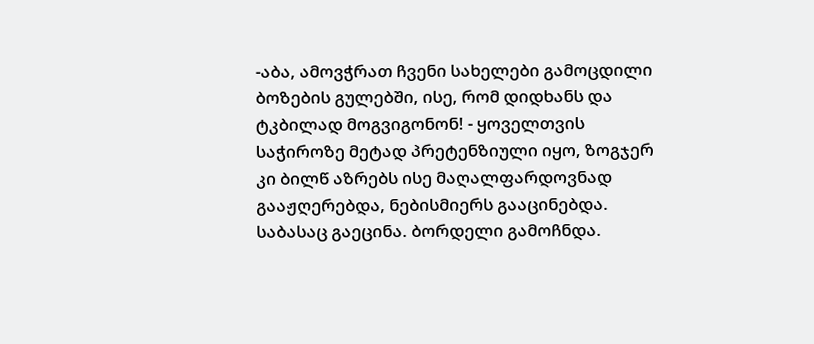-აბა, ამოვჭრათ ჩვენი სახელები გამოცდილი ბოზების გულებში, ისე, რომ დიდხანს და ტკბილად მოგვიგონონ! - ყოველთვის საჭიროზე მეტად პრეტენზიული იყო, ზოგჯერ კი ბილწ აზრებს ისე მაღალფარდოვნად გააჟღერებდა, ნებისმიერს გააცინებდა. საბასაც გაეცინა. ბორდელი გამოჩნდა.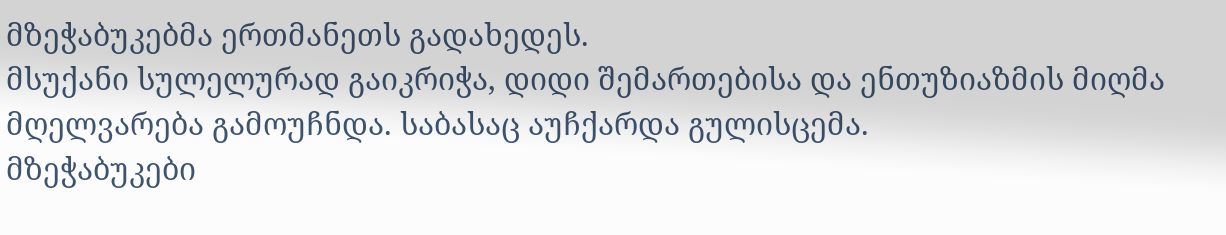მზეჭაბუკებმა ერთმანეთს გადახედეს.
მსუქანი სულელურად გაიკრიჭა, დიდი შემართებისა და ენთუზიაზმის მიღმა მღელვარება გამოუჩნდა. საბასაც აუჩქარდა გულისცემა.
მზეჭაბუკები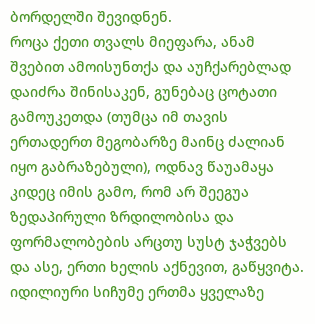ბორდელში შევიდნენ.
როცა ქეთი თვალს მიეფარა, ანამ შვებით ამოისუნთქა და აუჩქარებლად დაიძრა შინისაკენ, გუნებაც ცოტათი გამოუკეთდა (თუმცა იმ თავის ერთადერთ მეგობარზე მაინც ძალიან იყო გაბრაზებული), ოდნავ წაუამაყა კიდეც იმის გამო, რომ არ შეეგუა ზედაპირული ზრდილობისა და ფორმალობების არცთუ სუსტ ჯაჭვებს და ასე, ერთი ხელის აქნევით, გაწყვიტა.
იდილიური სიჩუმე ერთმა ყველაზე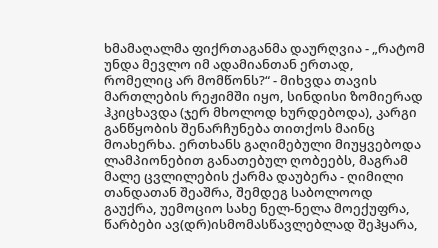ხმამაღალმა ფიქრთაგანმა დაურღვია - „რატომ უნდა მევლო იმ ადამიანთან ერთად, რომელიც არ მომწონს?“ - მიხვდა თავის მართლების რეჟიმში იყო, სინდისი ზომიერად ჰკიცხავდა (ჯერ მხოლოდ ხურდებოდა), კარგი განწყობის შენარჩუნება თითქოს მაინც მოახერხა. ერთხანს გაღიმებული მიუყვებოდა ლამპიონებით განათებულ ღობეებს, მაგრამ მალე ცვლილების ქარმა დაუბერა - ღიმილი თანდათან შეაშრა, შემდეგ საბოლოოდ გაუქრა, უემოციო სახე ნელ-ნელა მოექუფრა, წარბები ავ(დრ)ისმომასწავლებლად შეჰყარა,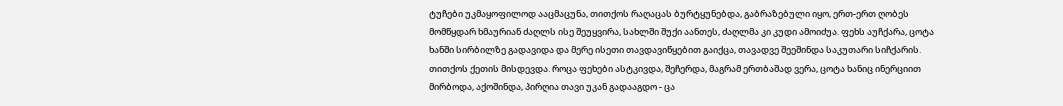ტუჩები უკმაყოფილოდ ააცმაცუნა, თითქოს რაღაცას ბურტყუნებდა, გაბრაზებული იყო, ერთ-ერთ ღობეს მომწყდარ ხმაურიან ძაღლს ისე შეუყვირა, სახლში შუქი აანთეს, ძაღლმა კი კუდი ამოიძუა. ფეხს აუჩქარა, ცოტა ხანში სირბილზე გადავიდა და მერე ისეთი თავდავიწყებით გაიქცა, თავადვე შეეშინდა საკუთარი სიჩქარის. თითქოს ქეთის მისდევდა. როცა ფეხები ასტკივდა, შეჩერდა, მაგრამ ერთბაშად ვერა, ცოტა ხანიც ინერციით მირბოდა, აქოშინდა, პირღია თავი უკან გადააგდო - ცა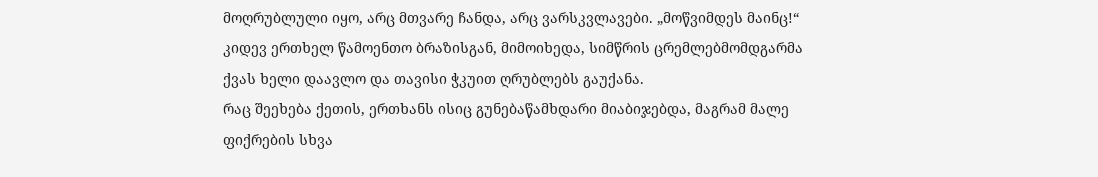მოღრუბლული იყო, არც მთვარე ჩანდა, არც ვარსკვლავები. „მოწვიმდეს მაინც!“ კიდევ ერთხელ წამოენთო ბრაზისგან, მიმოიხედა, სიმწრის ცრემლებმომდგარმა ქვას ხელი დაავლო და თავისი ჭკუით ღრუბლებს გაუქანა.
რაც შეეხება ქეთის, ერთხანს ისიც გუნებაწამხდარი მიაბიჯებდა, მაგრამ მალე ფიქრების სხვა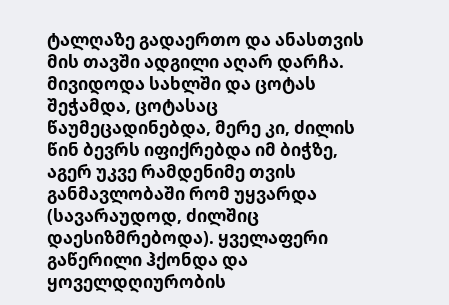ტალღაზე გადაერთო და ანასთვის მის თავში ადგილი აღარ დარჩა. მივიდოდა სახლში და ცოტას შეჭამდა, ცოტასაც წაუმეცადინებდა, მერე კი, ძილის წინ ბევრს იფიქრებდა იმ ბიჭზე, აგერ უკვე რამდენიმე თვის განმავლობაში რომ უყვარდა (სავარაუდოდ, ძილშიც დაესიზმრებოდა). ყველაფერი გაწერილი ჰქონდა და ყოველდღიურობის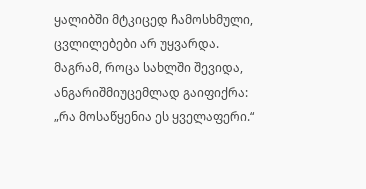ყალიბში მტკიცედ ჩამოსხმული, ცვლილებები არ უყვარდა. მაგრამ, როცა სახლში შევიდა, ანგარიშმიუცემლად გაიფიქრა: „რა მოსაწყენია ეს ყველაფერი.“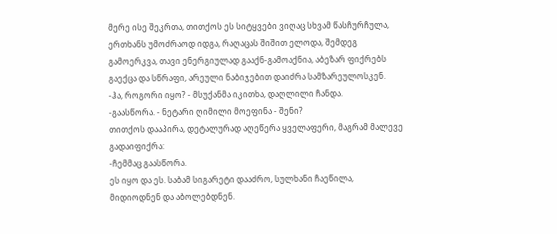მერე ისე შეკრთა, თითქოს ეს სიტყვები ვიღაც სხვამ წასჩურჩულა, ერთხანს უმოძრაოდ იდგა, რაღაცას შიშით ელოდა, შემდეგ გამოერკვა, თავი ენერგიულად გააქნ-გამოაქნია, აბეზარ ფიქრებს გაექცა და სწრაფი, არეული ნაბიჯებით დაიძრა სამზარეულოსკენ.
-ჰა, როგორი იყო? - მსუქანმა იკითხა, დაღლილი ჩანდა.
-გაასწორა. - ნეტარი ღიმილი მოეფინა - შენი?
თითქოს დააპირა, დეტალურად აღეწერა ყველაფერი, მაგრამ მალევე გადაიფიქრა:
-ჩემმაც გაასწორა.
ეს იყო და ეს. საბამ სიგარეტი დააძრო, სულხანი ჩაეწილა, მიდიოდნენ და აბოლებდნენ.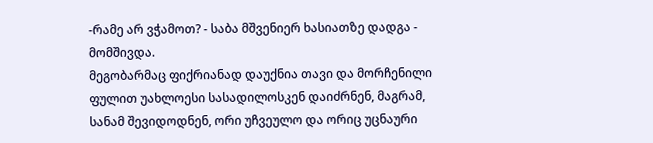-რამე არ ვჭამოთ? - საბა მშვენიერ ხასიათზე დადგა - მომშივდა.
მეგობარმაც ფიქრიანად დაუქნია თავი და მორჩენილი ფულით უახლოესი სასადილოსკენ დაიძრნენ, მაგრამ, სანამ შევიდოდნენ, ორი უჩვეულო და ორიც უცნაური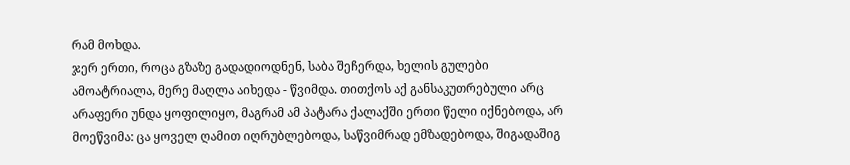რამ მოხდა.
ჯერ ერთი, როცა გზაზე გადადიოდნენ, საბა შეჩერდა, ხელის გულები ამოატრიალა, მერე მაღლა აიხედა - წვიმდა. თითქოს აქ განსაკუთრებული არც არაფერი უნდა ყოფილიყო, მაგრამ ამ პატარა ქალაქში ერთი წელი იქნებოდა, არ მოეწვიმა: ცა ყოველ ღამით იღრუბლებოდა, საწვიმრად ემზადებოდა, შიგადაშიგ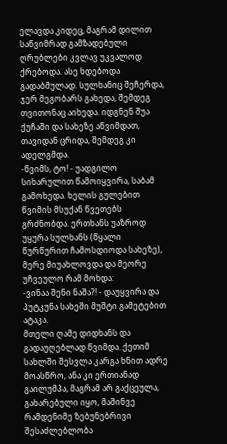ელავდა კიდეც, მაგრამ დილით საწვიმრად გამზადებული ღრუბლები კვლავ უკვალოდ ქრებოდა. ასე ხდებოდა გადაბმულად. სულხანიც შეჩერდა, ჯერ მეგობარს გახედა, შემდეგ თვითონაც აიხედა. იდგნენ შუა ქუჩაში და სახეზე აწვიმდათ, თავიდან ცრიდა, შემდეგ კი ადელგმდა.
-წვიმს, ტო! - უადგილო სიხარულით წამოიყვირა, საბამ გამოხედა. ხელის გულებით წვიმის მსუქან წვეთებს გრძნობდა. ერთხანს უაზროდ უყურა სულხანს (წყალი წურწურით ჩამოსდიოდა სახეზე), მერე მიუახლოვდა და მეორე უჩვეულო რამ მოხდა:
-ვინაა შენი ნაშა?! - დაუყვირა და პუტკუნა სახეში მუშტი გამეტებით ატაკა.
მთელი ღამე დიდხანს და გადაუღებლად წვიმდა. ქეთიმ სახლში შესვლა კარგა ხნით ადრე მოასწრო, ანა კი ერთიანად გაილუმპა, მაგრამ არ გაქცეულა, გახარებული იყო, მაშინვე რამდენიმე ზებუნებრივი შესაძლებლობა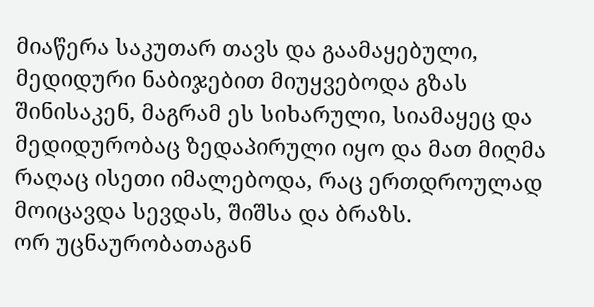მიაწერა საკუთარ თავს და გაამაყებული, მედიდური ნაბიჯებით მიუყვებოდა გზას შინისაკენ, მაგრამ ეს სიხარული, სიამაყეც და მედიდურობაც ზედაპირული იყო და მათ მიღმა რაღაც ისეთი იმალებოდა, რაც ერთდროულად მოიცავდა სევდას, შიშსა და ბრაზს.
ორ უცნაურობათაგან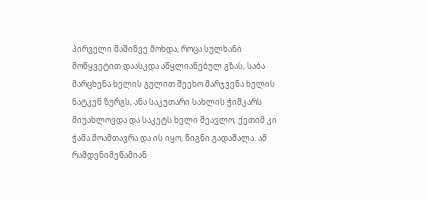პირველი მაშინვე მოხდა, როცა სულხანი მოწყვეტით დაასკდა აწყლიანებულ გზას, საბა მარცხენა ხელის გულით შეეხო მარჯვენა ხელის ნატკენ ზურგს, ანა საკუთარი სახლის ჭიშკარს მიუახლოვდა და საკეტს ხელი შეავლო, ქეთიმ კი ჭამა მოამთავრა და ის იყო, წიგნი გადაშალა. ამ რამდენიმეწამიან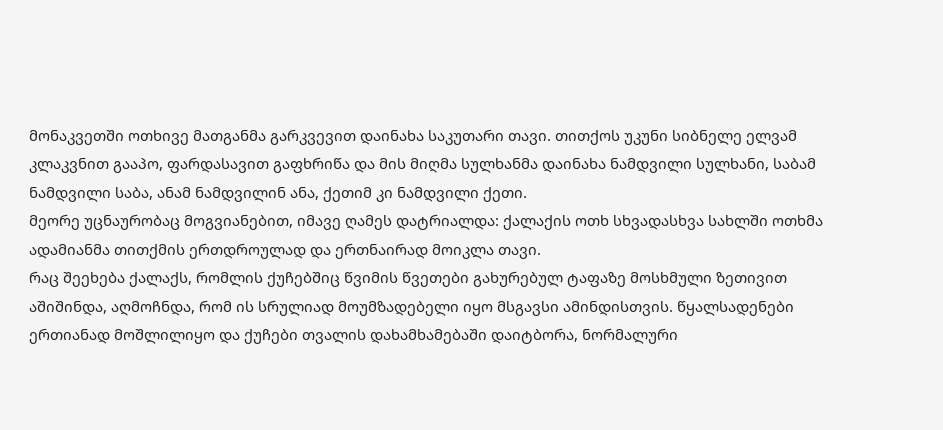მონაკვეთში ოთხივე მათგანმა გარკვევით დაინახა საკუთარი თავი. თითქოს უკუნი სიბნელე ელვამ კლაკვნით გააპო, ფარდასავით გაფხრიწა და მის მიღმა სულხანმა დაინახა ნამდვილი სულხანი, საბამ ნამდვილი საბა, ანამ ნამდვილინ ანა, ქეთიმ კი ნამდვილი ქეთი.
მეორე უცნაურობაც მოგვიანებით, იმავე ღამეს დატრიალდა: ქალაქის ოთხ სხვადასხვა სახლში ოთხმა ადამიანმა თითქმის ერთდროულად და ერთნაირად მოიკლა თავი.
რაც შეეხება ქალაქს, რომლის ქუჩებშიც წვიმის წვეთები გახურებულ ტაფაზე მოსხმული ზეთივით აშიშინდა, აღმოჩნდა, რომ ის სრულიად მოუმზადებელი იყო მსგავსი ამინდისთვის. წყალსადენები ერთიანად მოშლილიყო და ქუჩები თვალის დახამხამებაში დაიტბორა, ნორმალური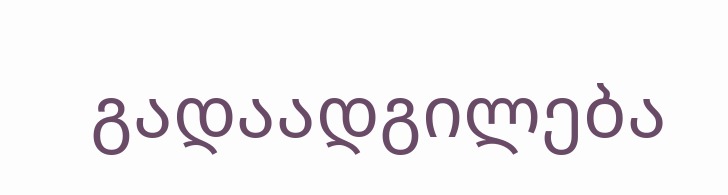გადაადგილება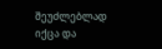შეუძლებლად იქცა და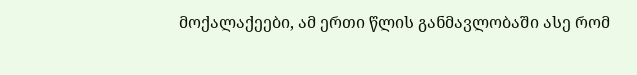მოქალაქეები, ამ ერთი წლის განმავლობაში ასე რომ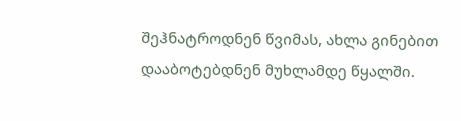შეჰნატროდნენ წვიმას, ახლა გინებით დააბოტებდნენ მუხლამდე წყალში.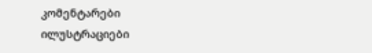კომენტარები ილუსტრაციები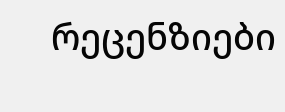რეცენზიები